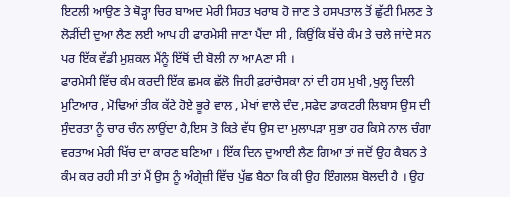ਇਟਲੀ ਆਉਣ ਤੇ ਥੋੜ੍ਹਾ ਚਿਰ ਬਾਅਦ ਮੇਰੀ ਸਿਹਤ ਖਰਾਬ ਹੋ ਜਾਣ ਤੇ ਹਸਪਤਾਲ ਤੋਂ ਛੁੱਟੀ ਮਿਲਣ ਤੇ ਲੋੜੀਂਦੀ ਦੁਆ ਲੈਣ ਲਈ ਆਪ ਹੀ ਫਾਰਮੇਸੀ ਜਾਣਾ ਪੈਂਦਾ ਸੀ , ਕਿਉਂਕਿ ਬੱਚੇ ਕੰਮ ਤੇ ਚਲੇ ਜਾਂਦੇ ਸਨ ਪਰ ਇੱਕ ਵੱਡੀ ਮੁਸ਼ਕਲ ਮੈਂਨੂੰ ਇੱਥੋਂ ਦੀ ਬੋਲੀ ਨਾ ਆAਣਾ ਸੀ ।
ਫਾਰਮੇਸੀ ਵਿੱਚ ਕੰਮ ਕਰਦੀ ਇੱਕ ਛਮਕ ਛੱਲੋ ਜਿਹੀ ਫ਼ਰਾਂਚੈਸਕਾ ਨਾਂ ਦੀ ਹਸ ਮੁਖੀ ,ਖੁਲ੍ਹ ਦਿਲੀ ਮੁਟਿਆਰ , ਮੋਢਿਆਂ ਤੀਕ ਕੱਟੇ ਹੋਏ ਭੂਰੇ ਵਾਲ , ਮੇਖਾਂ ਵਾਲੇ ਦੰਦ ,ਸਫੇਦ ਡਾਕਟਰੀ ਲਿਬਾਸ ਉਸ ਦੀ ਸੁੰਦਰਤਾ ਨੂੰ ਚਾਰ ਚੰਨ ਲਾਉਂਦਾ ਹੈ,ਇਸ ਤੋ ਕਿਤੇ ਵੱਧ ਉਸ ਦਾ ਮੁਲਾਪੜਾ ਸੁਭਾ ਹਰ ਕਿਸੇ ਨਾਲ ਚੰਗਾ ਵਰਤਾਅ ਮੇਰੀ ਖਿੱਚ ਦਾ ਕਾਰਣ ਬਣਿਆ । ਇੱਕ ਦਿਨ ਦੁਆਈ ਲੈਣ ਗਿਆ ਤਾਂ ਜਦੋਂ ਉਹ ਕੈਬਨ ਤੇ ਕੰਮ ਕਰ ਰਹੀ ਸੀ ਤਾਂ ਮੈਂ ਉਸ ਨੂੰ ਅੰਗ੍ਰੇਜ਼ੀ ਵਿੱਚ ਪੁੱਛ ਬੈਠਾ ਕਿ ਕੀ ਉਹ ਇੰਗਲਸ਼ ਬੋਲਦੀ ਹੈ । ਉਹ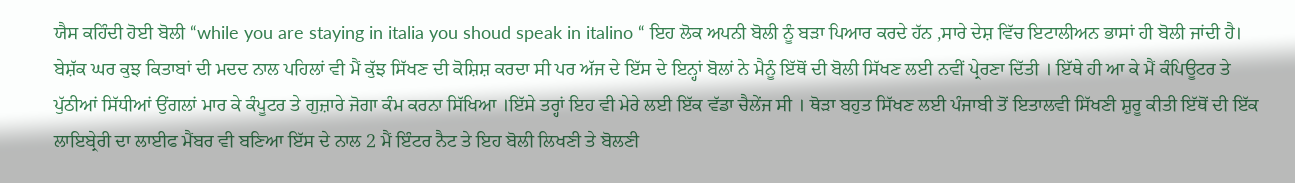ਯੈਸ ਕਹਿੰਦੀ ਹੋਈ ਬੋਲੀ “while you are staying in italia you shoud speak in italino “ ਇਹ ਲੋਕ ਅਪਨੀ ਬੋਲੀ ਨੂੰ ਬੜਾ ਪਿਆਰ ਕਰਦੇ ਹੱਨ ,ਸਾਰੇ ਦੇਸ਼ ਵਿੱਚ ਇਟਾਲੀਅਨ ਭਾਸਾਂ ਹੀ ਬੋਲੀ ਜਾਂਦੀ ਹੈ। ਬੇਸ਼ੱਕ ਘਰ ਕੁਝ ਕਿਤਾਬਾਂ ਦੀ ਮਦਦ ਨਾਲ ਪਹਿਲਾਂ ਵੀ ਮੈਂ ਕੁੱਝ ਸਿੱਖਣ ਦੀ ਕੋਸ਼ਿਸ਼ ਕਰਦਾ ਸੀ ਪਰ ਅੱਜ ਦੇ ਇੱਸ ਦੇ ਇਨ੍ਹਾਂ ਬੋਲਾਂ ਨੇ ਮੈਨੂੰ ਇੱਥੋਂ ਦੀ ਬੋਲੀ ਸਿੱਖਣ ਲਈ ਨਵੀਂ ਪ੍ਰੇਰਣਾ ਦਿੱਤੀ । ਇੱਥੇ ਹੀ ਆ ਕੇ ਮੈਂ ਕੰਪਿਊਟਰ ਤੇ ਪੁੱਠੀਆਂ ਸਿੱਧੀਆਂ ਉਂਗਲਾਂ ਮਾਰ ਕੇ ਕੰਪੂਟਰ ਤੇ ਗੁਜ਼ਾਰੇ ਜੋਗਾ ਕੰਮ ਕਰਨਾ ਸਿੱਖਿਆ ।ਇੱਸੇ ਤਰ੍ਹਾਂ ਇਹ ਵੀ ਮੇਰੇ ਲਈ ਇੱਕ ਵੱਡਾ ਚੈਲੇਂਜ ਸੀ । ਥੋੜਾ ਬਹੁਤ ਸਿੱਖਣ ਲਈ ਪੰਜਾਬੀ ਤੋਂ ਇਤਾਲਵੀ ਸਿੱਖਣੀ ਸ਼ੁਰੂ ਕੀਤੀ ਇੱਥੋਂ ਦੀ ਇੱਕ ਲਾਇਬ੍ਰੇਰੀ ਦਾ ਲਾਈਫ ਮੈਂਬਰ ਵੀ ਬਣਿਆ ਇੱਸ ਦੇ ਨਾਲ 2 ਮੈਂ ਇੰਟਰ ਨੈਟ ਤੇ ਇਹ ਬੋਲੀ ਲਿਖਣੀ ਤੇ ਬੋਲਣੀ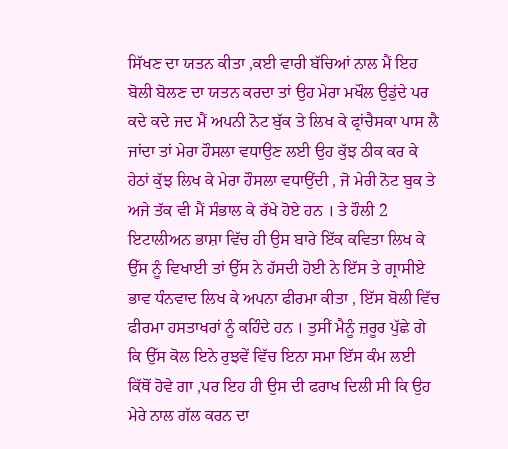ਸਿੱਖਣ ਦਾ ਯਤਨ ਕੀਤਾ ,ਕਈ ਵਾਰੀ ਬੱਚਿਆਂ ਨਾਲ ਮੈਂ ਇਹ ਬੋਲੀ ਬੋਲਣ ਦਾ ਯਤਨ ਕਰਦਾ ਤਾਂ ਉਹ ਮੇਰਾ ਮਖੌਲ ਉਡੁਂਦੇ ਪਰ ਕਦੇ ਕਦੇ ਜਦ ਮੈਂ ਅਪਨੀ ਨੋਟ ਬੁੱਕ ਤੇ ਲਿਖ ਕੇ ਫ੍ਰਾਂਚੈਸਕਾ ਪਾਸ ਲੈ ਜਾਂਦਾ ਤਾਂ ਮੇਰਾ ਹੌਸਲਾ ਵਧਾਉਣ ਲਈ ਉਹ ਕੁੱਝ ਠੀਕ ਕਰ ਕੇ ਹੇਠਾਂ ਕੁੱਝ ਲਿਖ ਕੇ ਮੇਰਾ ਹੌਸਲਾ ਵਧਾਉਂਦੀ , ਜੋ ਮੇਰੀ ਨੋਟ ਬੁਕ ਤੇ ਅਜੇ ਤੱਕ ਵੀ ਮੈਂ ਸੰਭਾਲ ਕੇ ਰੱਖੇ ਹੋਏ ਹਨ । ਤੇ ਹੌਲੀ 2 ਇਟਾਲੀਅਨ ਭਾਸ਼ਾ ਵਿੱਚ ਹੀ ਉਸ ਬਾਰੇ ਇੱਕ ਕਵਿਤਾ ਲਿਖ ਕੇ ਉੱਸ ਨੂੰ ਵਿਖਾਈ ਤਾਂ ਉੱਸ ਨੇ ਹੱਸਦੀ ਹੋਈ ਨੇ ਇੱਸ ਤੇ ਗ੍ਰਾਸੀਏ ਭਾਵ ਧੰਨਵਾਦ ਲਿਖ ਕੇ ਅਪਨਾ ਫੀਰਮਾ ਕੀਤਾ , ਇੱਸ ਬੋਲੀ ਵਿੱਚ ਫੀਰਮਾ ਹਸਤਾਖਰਾਂ ਨੂੰ ਕਹਿੰਦੇ ਹਨ । ਤੁਸੀਂ ਮੈਨੂੰ ਜ਼ਰੂਰ ਪੁੱਛੇ ਗੇ ਕਿ ਉੱਸ ਕੋਲ ਇਨੇ ਰੁਝਵੇਂ ਵਿੱਚ ਇਨਾ ਸਮਾ ਇੱਸ ਕੰਮ ਲਈ ਕਿੱਥੋਂ ਹੋਵੇ ਗਾ ,ਪਰ ਇਹ ਹੀ ਉਸ ਦੀ ਫਰਾਖ ਦਿਲੀ ਸੀ ਕਿ ਉਹ ਮੇਰੇ ਨਾਲ ਗੱਲ ਕਰਨ ਦਾ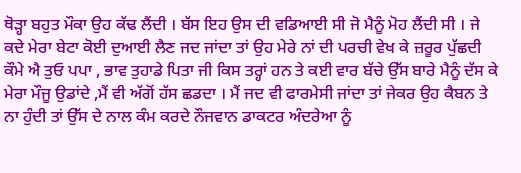ਥੋੜ੍ਹਾ ਬਹੁਤ ਮੌਕਾ ਉਹ ਕੱਢ ਲੈਂਦੀ । ਬੱਸ ਇਹ ਉਸ ਦੀ ਵਡਿਆਈ ਸੀ ਜੋ ਮੈਨੂੰ ਮੋਹ ਲੈਂਦੀ ਸੀ । ਜੇ ਕਦੇ ਮੇਰਾ ਬੇਟਾ ਕੋਈ ਦੁਆਈ ਲੈਣ ਜਦ ਜਾਂਦਾ ਤਾਂ ਉਹ ਮੇਰੇ ਨਾਂ ਦੀ ਪਰਚੀ ਵੇਖ ਕੇ ਜ਼ਰੂਰ ਪੁੱਛਦੀ ਕੌਮੇ ਐ ਤੁਓ ਪਪਾ , ਭਾਵ ਤੁਹਾਡੇ ਪਿਤਾ ਜੀ ਕਿਸ ਤਰ੍ਹਾਂ ਹਨ ਤੇ ਕਈ ਵਾਰ ਬੱਚੇ ਉੱਸ ਬਾਰੇ ਮੈਨੂੰ ਦੱਸ ਕੇ ਮੇਰਾ ਮੌਜੂ ਉਡਾਂਦੇ ,ਮੈਂ ਵੀ ਅੱਗੋਂ ਹੱਸ ਛਡਦਾ । ਮੈਂ ਜਦ ਵੀ ਫਾਰਮੇਸੀ ਜਾਂਦਾ ਤਾਂ ਜੇਕਰ ਉਹ ਕੈਬਨ ਤੇ ਨਾ ਹੁੰਦੀ ਤਾਂ ਉੱਸ ਦੇ ਨਾਲ ਕੰਮ ਕਰਦੇ ਨੌਜਵਾਨ ਡਾਕਟਰ ਅੰਦਰੇਆ ਨੂੰ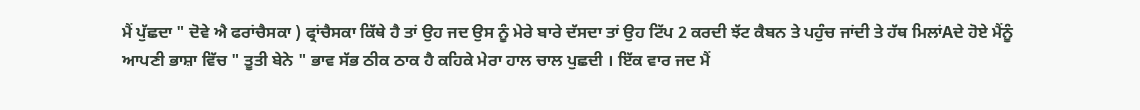ਮੈਂ ਪੁੱਛਦਾ " ਦੋਵੇ ਐ ਫਰਾਂਚੈਸਕਾ ) ਫ੍ਰਾਂਚੈਸਕਾ ਕਿੱਥੇ ਹੈ ਤਾਂ ਉਹ ਜਦ ਉਸ ਨੂੰ ਮੇਰੇ ਬਾਰੇ ਦੱਸਦਾ ਤਾਂ ਉਹ ਟਿੱਪ 2 ਕਰਦੀ ਝੱਟ ਕੈਬਨ ਤੇ ਪਹੁੰਚ ਜਾਂਦੀ ਤੇ ਹੱਥ ਮਿਲਾਂAਦੇ ਹੋਏ ਮੈਂਨੂੰ ਆਪਣੀ ਭਾਸ਼ਾ ਵਿੱਚ " ਤੂਤੀ ਬੇਨੇ " ਭਾਵ ਸੱਭ ਠੀਕ ਠਾਕ ਹੈ ਕਹਿਕੇ ਮੇਰਾ ਹਾਲ ਚਾਲ ਪੁਛਦੀ । ਇੱਕ ਵਾਰ ਜਦ ਮੈਂ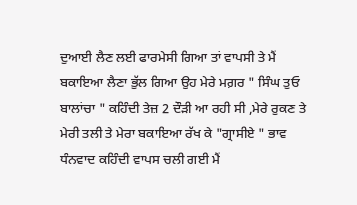ਦੁਆਈ ਲੈਣ ਲਈ ਫਾਰਮੇਸੀ ਗਿਆ ਤਾਂ ਵਾਪਸੀ ਤੇ ਮੈਂ ਬਕਾਇਆ ਲੈਣਾ ਭੁੱਲ ਗਿਆ ਉਹ ਮੇਰੇ ਮਗ਼ਰ " ਸਿੰਘ ਤੁਓ ਬਾਲਾਂਚਾ " ਕਹਿੰਦੀ ਤੇਜ਼ 2 ਦੌੜੀ ਆ ਰਹੀ ਸੀ ,ਮੇਰੇ ਰੁਕਣ ਤੇ ਮੇਰੀ ਤਲੀ ਤੇ ਮੇਰਾ ਬਕਾਇਆ ਰੱਖ ਕੇ "ਗ੍ਰਾਸੀਏ " ਭਾਵ ਧੰਨਵਾਦ ਕਹਿੰਦੀ ਵਾਪਸ ਚਲੀ ਗਈ ਮੈਂ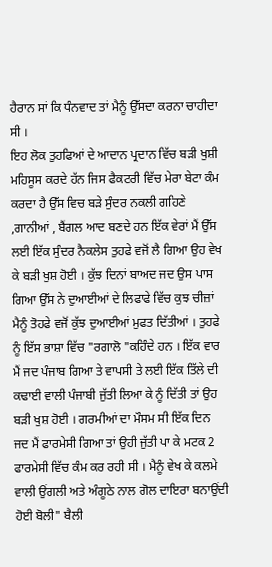ਹੈਰਾਨ ਸਾਂ ਕਿ ਧੰਨਵਾਦ ਤਾਂ ਮੈਨੂੰ ਉੱਸਦਾ ਕਰਨਾ ਚਾਹੀਦਾ ਸੀ ।
ਇਹ ਲੋਕ ਤੁਹਫਿਆਂ ਦੇ ਆਦਾਨ ਪ੍ਰਦਾਨ ਵਿੱਚ ਬੜੀ ਖੁਸ਼ੀ ਮਹਿਸੂਸ ਕਰਦੇ ਹੱਨ ਜਿਸ ਫੈਕਟਰੀ ਵਿੱਚ ਮੇਰਾ ਬੇਟਾ ਕੰਮ ਕਰਦਾ ਹੈ ਉੱਸ ਵਿਚ ਬੜੇ ਸੁੰਦਰ ਨਕਲੀ ਗਹਿਣੇ ,ਗਾਨੀਆਂ , ਬੈਂਗਲ ਆਦ ਬਣਦੇ ਹਨ ਇੱਕ ਵੇਰਾਂ ਮੈਂ ਉੱਸ ਲਈ ਇੱਕ ਸੁੰਦਰ ਨੈਕਲੇਸ ਤੁਹਫੇ ਵਜੋਂ ਲੈ ਗਿਆ ਉਹ ਵੇਖ ਕੇ ਬੜੀ ਖੁਸ਼ ਹੋਈ । ਕੁੱਝ ਦਿਨਾਂ ਬਾਅਦ ਜਦ ਉਸ ਪਾਸ ਗਿਆ ਉੱਸ ਨੇ ਦੁਆਈਆਂ ਦੇ ਲਿਫਾਫੇ ਵਿੱਚ ਕੁਝ ਚੀਜ਼ਾਂ ਮੈਨੂੰ ਤੋਹਫੇ ਵਜੋਂ ਕੁੱਝ ਦੁਆਈਆਂ ਮੁਫਤ ਦਿੱਤੀਆਂ । ਤੁਹਫੇ ਨੂੰ ਇੱਸ ਭਾਸ਼ਾ ਵਿੱਚ "ਰਗਾਲੋ "ਕਹਿੰਦੇ ਹਨ । ਇੱਕ ਵਾਰ ਮੈਂ ਜਦ ਪੰਜਾਬ ਗਿਆ ਤੇ ਵਾਪਸੀ ਤੇ ਲਈ ਇੱਕ ਤਿੱਲੇ ਦੀ ਕਢਾਈ ਵਾਲੀ ਪੰਜਾਬੀ ਜੁੱਤੀ ਲਿਆ ਕੇ ਨੂੰ ਦਿੱਤੀ ਤਾਂ ਉਹ ਬੜੀ ਖੁਸ਼ ਹੋਈ । ਗਰਮੀਆਂ ਦਾ ਮੌਸਮ ਸੀ ਇੱਕ ਦਿਨ ਜਦ ਮੈਂ ਫਾਰਮੇਸੀ ਗਿਆ ਤਾਂ ਉਹੀ ਜੁੱਤੀ ਪਾ ਕੇ ਮਟਕ 2 ਫਾਰਮੇਸੀ ਵਿੱਚ ਕੰਮ ਕਰ ਰਹੀ ਸੀ । ਮੈਨੂੰ ਵੇਖ ਕੇ ਕਲਮੇ ਵਾਲੀ ਉਂਗਲੀ ਅਤੇ ਅੰਗੂਠੇ ਨਾਲ ਗੋਲ ਦਾਇਰਾ ਬਨਾਉਂਦੀ ਹੋਈ ਬੋਲੀ" ਬੈਲੀ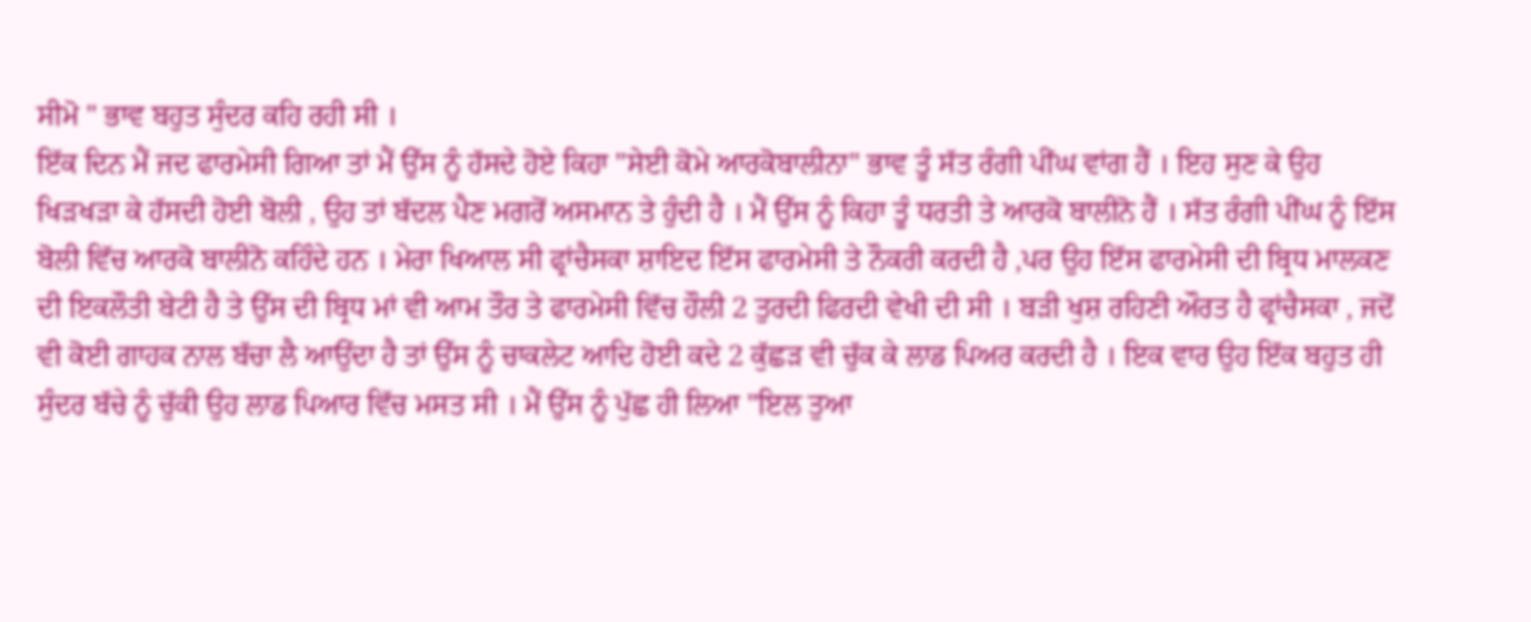ਸੀਮੋ " ਭਾਵ ਬਹੁਤ ਸੁੰਦਰ ਕਹਿ ਰਹੀ ਸੀ ।
ਇੱਕ ਦਿਨ ਮੈਂ ਜਦ ਫਾਰਮੇਸੀ ਗਿਆ ਤਾਂ ਮੈਂ ਉੱਸ ਨੂੰ ਹੱਸਦੇ ਹੋਏ ਕਿਹਾ "ਸੇਈ ਕੋਮੇ ਆਰਕੋਬਾਲੀਨਾ" ਭਾਵ ਤੂੰ ਸੱਤ ਰੰਗੀ ਪੀਂਘ ਵਾਂਗ ਹੈਂ । ਇਹ ਸੁਣ ਕੇ ਉਹ ਖਿੜਖੜਾ ਕੇ ਹੱਸਦੀ ਹੋਈ ਬੋਲੀ , ਉਹ ਤਾਂ ਬੱਦਲ ਪੈਣ ਮਗਰੋਂ ਅਸਮਾਨ ਤੇ ਹੁੰਦੀ ਹੈ । ਮੈਂ ਉੱਸ ਨੂੰ ਕਿਹਾ ਤੂੰ ਧਰਤੀ ਤੇ ਆਰਕੋ ਬਾਲੀਨੋ ਹੈਂ । ਸੱਤ ਰੰਗੀ ਪੀਂਘ ਨੂੰ ਇੱਸ ਬੋਲੀ ਵਿੱਚ ਆਰਕੋ ਬਾਲੀਨੋ ਕਹਿੰਦੇ ਹਨ । ਮੇਰਾ ਖਿਆਲ ਸੀ ਫ੍ਰਾਂਚੈਸਕਾ ਸ਼ਾਇਦ ਇੱਸ ਫਾਰਮੇਸੀ ਤੇ ਨੌਕਰੀ ਕਰਦੀ ਹੈ ,ਪਰ ਉਹ ਇੱਸ ਫਾਰਮੇਸੀ ਦੀ ਬ੍ਰਿਧ ਮਾਲਕਣ ਦੀ ਇਕਲੌਤੀ ਬੇਟੀ ਹੈ ਤੇ ਉੱਸ ਦੀ ਬ੍ਰਿਧ ਮਾਂ ਵੀ ਆਮ ਤੌਰ ਤੇ ਫਾਰਮੇਸੀ ਵਿੱਚ ਹੌਲੀ 2 ਤੁਰਦੀ ਫਿਰਦੀ ਵੇਖੀ ਦੀ ਸੀ । ਬੜੀ ਖੁਸ਼ ਰਹਿਣੀ ਔਰਤ ਹੈ ਫ੍ਰਾਂਚੈਸਕਾ , ਜਦੋਂ ਵੀ ਕੋਈ ਗਾਹਕ ਨਾਲ ਬੱਚਾ ਲੈ ਆਉਂਦਾ ਹੈ ਤਾਂ ਉੱਸ ਨੂੰ ਚਾਕਲੇਟ ਆਦਿ ਹੋਈ ਕਦੇ 2 ਕੁੱਛੜ ਵੀ ਚੁੱਕ ਕੇ ਲਾਡ ਪਿਅਰ ਕਰਦੀ ਹੈ । ਇਕ ਵਾਰ ਉਹ ਇੱਕ ਬਹੁਤ ਹੀ ਸੁੰਦਰ ਬੱਚੇ ਨੂੰ ਚੁੱਕੀ ਉਹ ਲਾਡ ਪਿਆਰ ਵਿੱਚ ਮਸਤ ਸੀ । ਮੈਂ ਉੱਸ ਨੂੰ ਪੁੱਛ ਹੀ ਲਿਆ "ਇਲ ਤੁਆ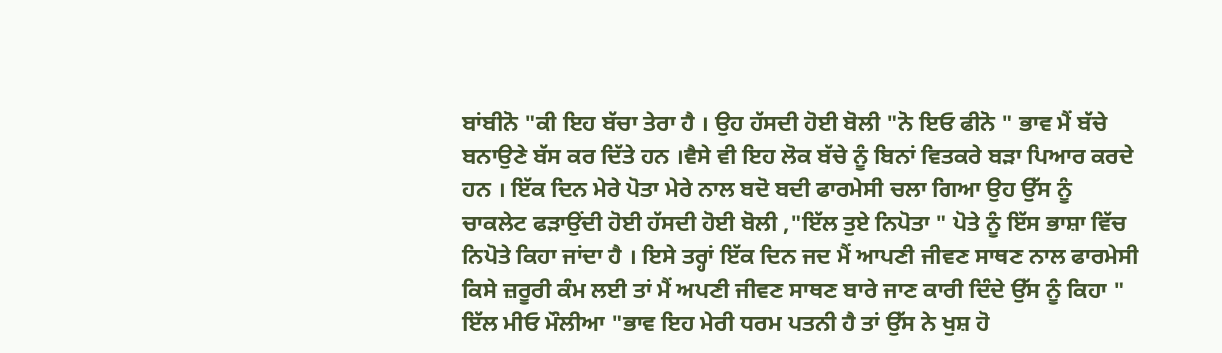ਬਾਂਬੀਨੋ "ਕੀ ਇਹ ਬੱਚਾ ਤੇਰਾ ਹੈ । ਉਹ ਹੱਸਦੀ ਹੋਈ ਬੋਲੀ "ਨੋ ਇਓ ਫੀਨੋ " ਭਾਵ ਮੈਂ ਬੱਚੇ ਬਨਾਉਣੇ ਬੱਸ ਕਰ ਦਿੱਤੇ ਹਨ ।ਵੈਸੇ ਵੀ ਇਹ ਲੋਕ ਬੱਚੇ ਨੂੰ ਬਿਨਾਂ ਵਿਤਕਰੇ ਬੜਾ ਪਿਆਰ ਕਰਦੇ ਹਨ । ਇੱਕ ਦਿਨ ਮੇਰੇ ਪੋਤਾ ਮੇਰੇ ਨਾਲ ਬਦੋ ਬਦੀ ਫਾਰਮੇਸੀ ਚਲਾ ਗਿਆ ਉਹ ਉੱਸ ਨੂੰ ਚਾਕਲੇਟ ਫੜਾਉਂਦੀ ਹੋਈ ਹੱਸਦੀ ਹੋਈ ਬੋਲੀ ,"ਇੱਲ ਤੁਏ ਨਿਪੋਤਾ " ਪੋਤੇ ਨੂੰ ਇੱਸ ਭਾਸ਼ਾ ਵਿੱਚ ਨਿਪੋਤੇ ਕਿਹਾ ਜਾਂਦਾ ਹੈ । ਇਸੇ ਤਰ੍ਹਾਂ ਇੱਕ ਦਿਨ ਜਦ ਮੈਂ ਆਪਣੀ ਜੀਵਣ ਸਾਥਣ ਨਾਲ ਫਾਰਮੇਸੀ ਕਿਸੇ ਜ਼ਰੂਰੀ ਕੰਮ ਲਈ ਤਾਂ ਮੈਂ ਅਪਣੀ ਜੀਵਣ ਸਾਥਣ ਬਾਰੇ ਜਾਣ ਕਾਰੀ ਦਿੰਦੇ ਉੱਸ ਨੂੰ ਕਿਹਾ " ਇੱਲ ਮੀਓ ਮੌਲੀਆ "ਭਾਵ ਇਹ ਮੇਰੀ ਧਰਮ ਪਤਨੀ ਹੈ ਤਾਂ ਉੱਸ ਨੇ ਖੁਸ਼ ਹੋ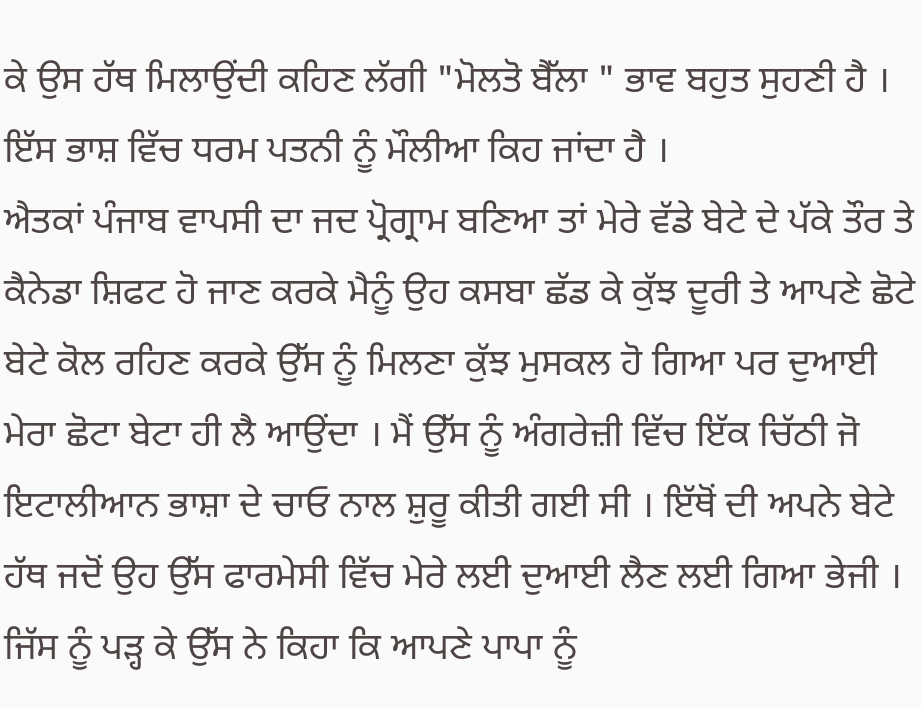ਕੇ ਉਸ ਹੱਥ ਮਿਲਾਉਂਦੀ ਕਹਿਣ ਲੱਗੀ "ਮੋਲਤੋ ਬੈੱਲਾ " ਭਾਵ ਬਹੁਤ ਸੁਹਣੀ ਹੈ । ਇੱਸ ਭਾਸ਼ ਵਿੱਚ ਧਰਮ ਪਤਨੀ ਨੂੰ ਮੌਲੀਆ ਕਿਹ ਜਾਂਦਾ ਹੈ ।
ਐਤਕਾਂ ਪੰਜਾਬ ਵਾਪਸੀ ਦਾ ਜਦ ਪ੍ਰੋਗ੍ਰਾਮ ਬਣਿਆ ਤਾਂ ਮੇਰੇ ਵੱਡੇ ਬੇਟੇ ਦੇ ਪੱਕੇ ਤੌਰ ਤੇ ਕੈਨੇਡਾ ਸ਼ਿਫਟ ਹੋ ਜਾਣ ਕਰਕੇ ਮੈਨੂੰ ਉਹ ਕਸਬਾ ਛੱਡ ਕੇ ਕੁੱਝ ਦੂਰੀ ਤੇ ਆਪਣੇ ਛੋਟੇ ਬੇਟੇ ਕੋਲ ਰਹਿਣ ਕਰਕੇ ਉੱਸ ਨੂੰ ਮਿਲਣਾ ਕੁੱਝ ਮੁਸਕਲ ਹੋ ਗਿਆ ਪਰ ਦੁਆਈ ਮੇਰਾ ਛੋਟਾ ਬੇਟਾ ਹੀ ਲੈ ਆਉਂਦਾ । ਮੈਂ ਉੱਸ ਨੂੰ ਅੰਗਰੇਜ਼ੀ ਵਿੱਚ ਇੱਕ ਚਿੱਠੀ ਜੋ ਇਟਾਲੀਆਨ ਭਾਸ਼ਾ ਦੇ ਚਾਓ ਨਾਲ ਸ਼ੁਰੂ ਕੀਤੀ ਗਈ ਸੀ । ਇੱਥੋਂ ਦੀ ਅਪਨੇ ਬੇਟੇ ਹੱਥ ਜਦੋਂ ਉਹ ਉੱਸ ਫਾਰਮੇਸੀ ਵਿੱਚ ਮੇਰੇ ਲਈ ਦੁਆਈ ਲੈਣ ਲਈ ਗਿਆ ਭੇਜੀ । ਜਿੱਸ ਨੂੰ ਪੜ੍ਹ ਕੇ ਉੱਸ ਨੇ ਕਿਹਾ ਕਿ ਆਪਣੇ ਪਾਪਾ ਨੂੰ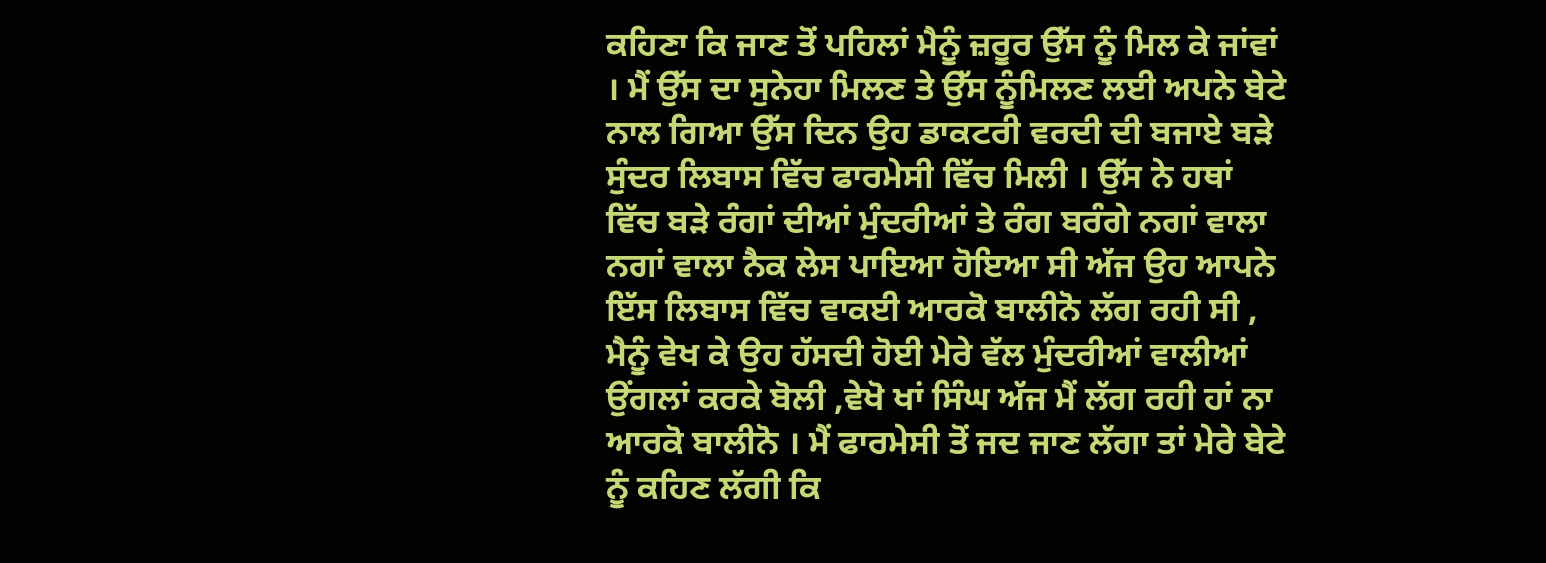ਕਹਿਣਾ ਕਿ ਜਾਣ ਤੋਂ ਪਹਿਲਾਂ ਮੈਨੂੰ ਜ਼ਰੂਰ ਉੱਸ ਨੂੰ ਮਿਲ ਕੇ ਜਾਂਵਾਂ । ਮੈਂ ਉੱਸ ਦਾ ਸੁਨੇਹਾ ਮਿਲਣ ਤੇ ਉੱਸ ਨੂੰਮਿਲਣ ਲਈ ਅਪਨੇ ਬੇਟੇ ਨਾਲ ਗਿਆ ਉੱਸ ਦਿਨ ਉਹ ਡਾਕਟਰੀ ਵਰਦੀ ਦੀ ਬਜਾਏ ਬੜੇ ਸੁੰਦਰ ਲਿਬਾਸ ਵਿੱਚ ਫਾਰਮੇਸੀ ਵਿੱਚ ਮਿਲੀ । ਉੱਸ ਨੇ ਹਥਾਂ ਵਿੱਚ ਬੜੇ ਰੰਗਾਂ ਦੀਆਂ ਮੁੰਦਰੀਆਂ ਤੇ ਰੰਗ ਬਰੰਗੇ ਨਗਾਂ ਵਾਲਾ ਨਗਾਂ ਵਾਲਾ ਨੈਕ ਲੇਸ ਪਾਇਆ ਹੋਇਆ ਸੀ ਅੱਜ ਉਹ ਆਪਨੇ ਇੱਸ ਲਿਬਾਸ ਵਿੱਚ ਵਾਕਈ ਆਰਕੋ ਬਾਲੀਨੋ ਲੱਗ ਰਹੀ ਸੀ , ਮੈਨੂੰ ਵੇਖ ਕੇ ਉਹ ਹੱਸਦੀ ਹੋਈ ਮੇਰੇ ਵੱਲ ਮੁੰਦਰੀਆਂ ਵਾਲੀਆਂ ਉਂਗਲਾਂ ਕਰਕੇ ਬੋਲੀ ,ਵੇਖੋ ਖਾਂ ਸਿੰਘ ਅੱਜ ਮੈਂ ਲੱਗ ਰਹੀ ਹਾਂ ਨਾ ਆਰਕੋ ਬਾਲੀਨੋ । ਮੈਂ ਫਾਰਮੇਸੀ ਤੋਂ ਜਦ ਜਾਣ ਲੱਗਾ ਤਾਂ ਮੇਰੇ ਬੇਟੇ ਨੂੰ ਕਹਿਣ ਲੱਗੀ ਕਿ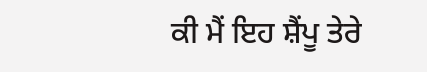ਕੀ ਮੈਂ ਇਹ ਸ਼ੈਂਪੂ ਤੇਰੇ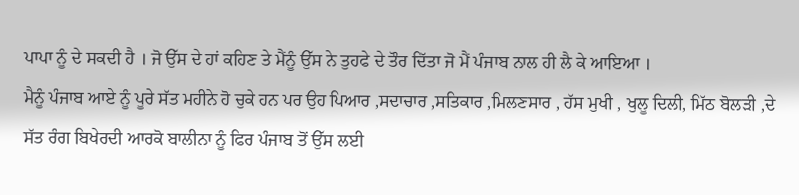ਪਾਪਾ ਨੂੰ ਦੇ ਸਕਦੀ ਹੈ । ਜੋ ਉੱਸ ਦੇ ਹਾਂ ਕਹਿਣ ਤੇ ਮੈਂਨੂੰ ਉੱਸ ਨੇ ਤੁਹਫੇ ਦੇ ਤੌਰ ਦਿੱਤਾ ਜੋ ਮੈਂ ਪੰਜਾਬ ਨਾਲ ਹੀ ਲੈ ਕੇ ਆਇਆ ।
ਮੈਨੂੰ ਪੰਜਾਬ ਆਏ ਨੂੰ ਪੂਰੇ ਸੱਤ ਮਹੀਨੇ ਹੋ ਚੁਕੇ ਹਨ ਪਰ ਉਹ ਪਿਆਰ ,ਸਦਾਚਾਰ ,ਸਤਿਕਾਰ ,ਮਿਲਣਸਾਰ , ਹੱਸ ਮੁਖੀ , ਖੁਲੂ ਦਿਲੀ, ਮਿੱਠ ਬੋਲੜੀ ,ਦੇ ਸੱਤ ਰੰਗ ਬਿਖੇਰਦੀ ਆਰਕੋ ਬਾਲੀਨਾ ਨੂੰ ਫਿਰ ਪੰਜਾਬ ਤੋਂ ਉੱਸ ਲਈ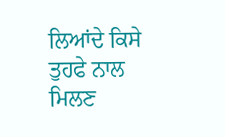ਲਿਆਂਦੇ ਕਿਸੇ ਤੁਹਫੇ ਨਾਲ ਮਿਲਣ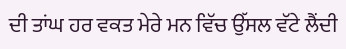ਦੀ ਤਾਂਘ ਹਰ ਵਕਤ ਮੇਰੇ ਮਨ ਵਿੱਚ ਉੱਸਲ ਵੱਟੇ ਲੈਂਦੀ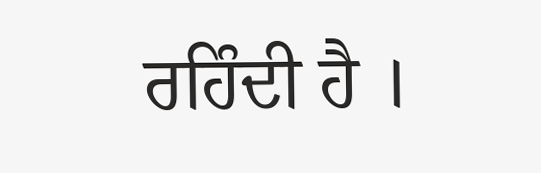ਰਹਿੰਦੀ ਹੈ ।